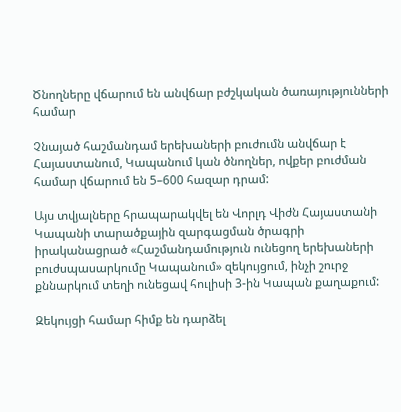Ծնողները վճարում են անվճար բժշկական ծառայությունների համար

Չնայած հաշմանդամ երեխաների բուժումն անվճար է Հայաստանում, Կապանում կան ծնողներ, ովքեր բուժման համար վճարում են 5–600 հազար դրամ:

Այս տվյալները հրապարակվել են Վորլդ Վիժն Հայաստանի Կապանի տարածքային զարգացման ծրագրի իրականացրած «Հաշմանդամություն ունեցող երեխաների բուժսպասարկումը Կապանում» զեկույցում, ինչի շուրջ քննարկում տեղի ունեցավ հուլիսի 3-ին Կապան քաղաքում:

Զեկույցի համար հիմք են դարձել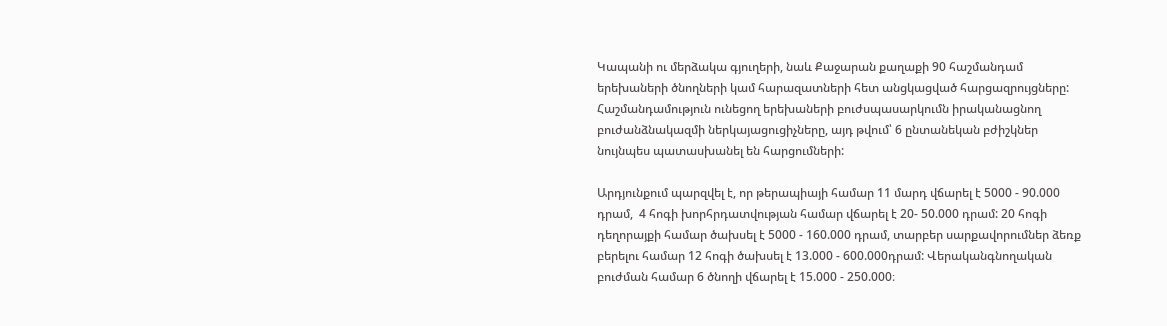Կապանի ու մերձակա գյուղերի, նաև Քաջարան քաղաքի 90 հաշմանդամ երեխաների ծնողների կամ հարազատների հետ անցկացված հարցազրույցները: Հաշմանդամություն ունեցող երեխաների բուժսպասարկումն իրականացնող բուժանձնակազմի ներկայացուցիչները, այդ թվում՝ 6 ընտանեկան բժիշկներ նույնպես պատասխանել են հարցումների:

Արդյունքում պարզվել է, որ թերապիայի համար 11 մարդ վճարել է 5000 - 90.000 դրամ,  4 հոգի խորհրդատվության համար վճարել է 20- 50.000 դրամ: 20 հոգի դեղորայքի համար ծախսել է 5000 - 160.000 դրամ, տարբեր սարքավորումներ ձեռք բերելու համար 12 հոգի ծախսել է 13.000 - 600.000դրամ: Վերականգնողական բուժման համար 6 ծնողի վճարել է 15.000 - 250.000։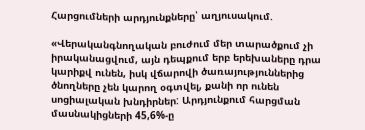Հարցումների արդյունքները՝ աղյուսակում.

«Վերականգնողական բուժում մեր տարածքում չի իրականացվում, այն դեպքում երբ երեխաները դրա կարիքվ ունեն, իսկ վճարովի ծառայություններից ծնողները չեն կարող օգտվել, քանի որ ունեն սոցիալական խնդիրներ: Արդյունքում հարցման մասնակիցների 45,6%-ը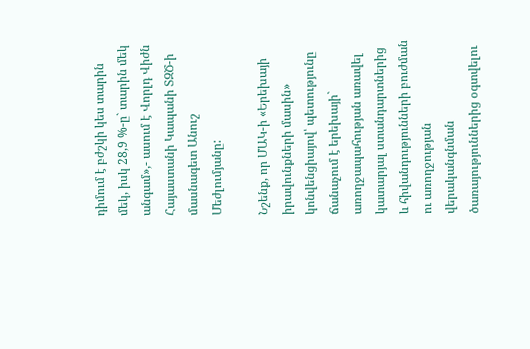դիմում է բժշկի կես տարին մեկ, իսկ 28,9 %-ը` տարին մեկ անգամ»,- ասում է Վորլդ Վիժն Հայաստանի Կապանի ՏԶԾ-ի մասնագետ Անուշ Մեժլումյանը:

Նշենք, որ ՄԱԿ-ի «Երեխայի իրավունքների մասին» կոնվենցիայով՝ պետությունը ճանաչում է երեխայի` առողջապահության առավել կատարյալ ստանդարտներից և հիվանդությունների բուժման ու առողջության վերականգնման ծառայություններից օգտվելու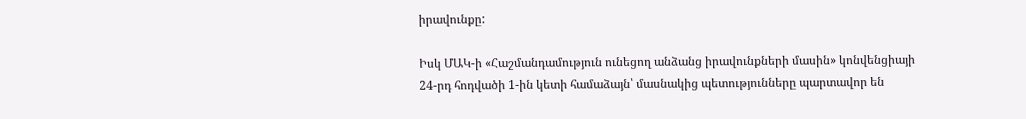իրավունքը:

Իսկ ՄԱԿ-ի «Հաշմանդամություն ունեցող անձանց իրավունքների մասին» կոնվենցիայի 24-րդ հոդվածի 1-ին կետի համաձայն՝ մասնակից պետությունները պարտավոր են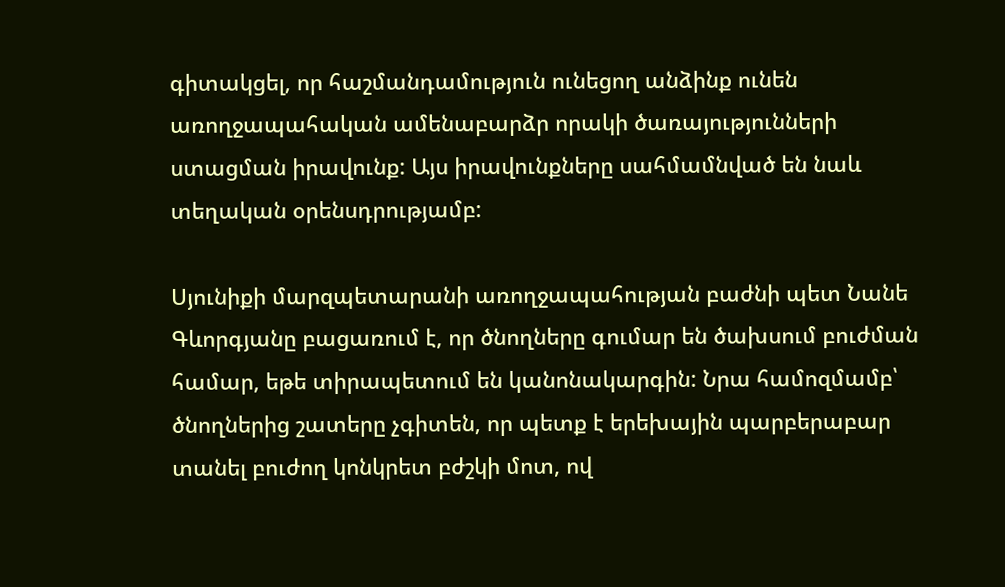գիտակցել, որ հաշմանդամություն ունեցող անձինք ունեն առողջապահական ամենաբարձր որակի ծառայությունների ստացման իրավունք: Այս իրավունքները սահմամնված են նաև տեղական օրենսդրությամբ:

Սյունիքի մարզպետարանի առողջապահության բաժնի պետ Նանե Գևորգյանը բացառում է, որ ծնողները գումար են ծախսում բուժման համար, եթե տիրապետում են կանոնակարգին: Նրա համոզմամբ՝ ծնողներից շատերը չգիտեն, որ պետք է երեխային պարբերաբար տանել բուժող կոնկրետ բժշկի մոտ, ով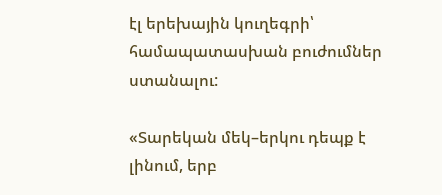էլ երեխային կուղեգրի՝ համապատասխան բուժումներ ստանալու:

«Տարեկան մեկ–երկու դեպք է լինում, երբ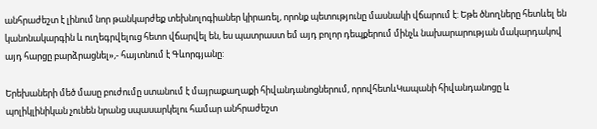անհրաժեշտ է լինում նոր թանկարժեք տեխնոլոգիաներ կիրառել, որոնք պետությունը մասնակի վճարում է: Եթե ծնողները հետևել են կանոնակարգին և ուղեգրվելուց հետո վճարվել են, ես պատրաստ եմ այդ բոլոր դեպքերում մինչև նախարարության մակարդակով այդ հարցը բարձրացնել»,- հայտնում է Գևորգյանը:

Երեխաների մեծ մասը բուժումը ստանում է մայրաքաղաքի հիվանդանոցներում, որովհետևԿապանի հիվանդանոցը և պոլիկլինիկան չունեն նրանց սպասարկելու համար անհրաժեշտ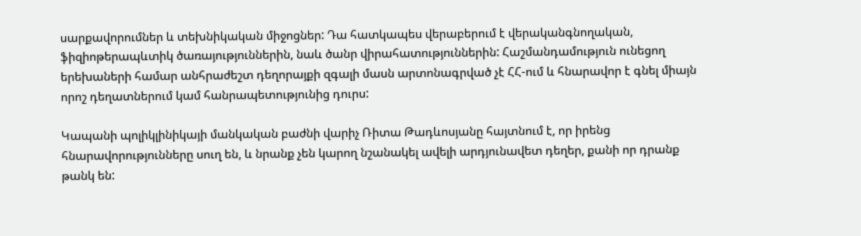սարքավորումներ և տեխնիկական միջոցներ: Դա հատկապես վերաբերում է վերականգնողական, ֆիզիոթերապևտիկ ծառայություններին, նաև ծանր վիրահատություններին: Հաշմանդամություն ունեցող երեխաների համար անհրաժեշտ դեղորայքի զգալի մասն արտոնագրված չէ ՀՀ-ում և հնարավոր է գնել միայն որոշ դեղատներում կամ հանրապետությունից դուրս:

Կապանի պոլիկլինիկայի մանկական բաժնի վարիչ Ռիտա Թադևոսյանը հայտնում է, որ իրենց հնարավորությունները սուղ են, և նրանք չեն կարող նշանակել ավելի արդյունավետ դեղեր, քանի որ դրանք թանկ են: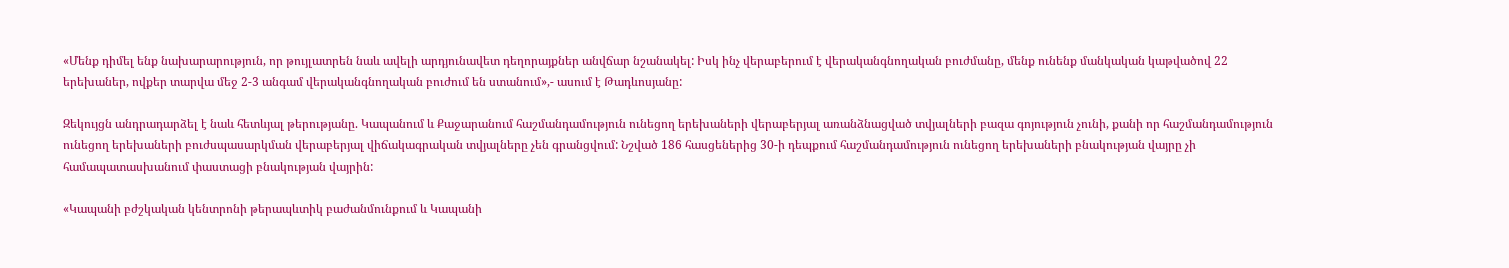«Մենք դիմել ենք նախարարություն, որ թույլատրեն նաև ավելի արդյունավետ դեղորայքներ անվճար նշանակել: Իսկ ինչ վերաբերում է վերականգնողական բուժմանը, մենք ունենք մանկական կաթվածով 22 երեխաներ, ովքեր տարվա մեջ 2-3 անգամ վերականգնողական բուժում են ստանում»,- ասում է Թադևոսյանը:

Զեկույցն անդրադարձել է նաև հետևյալ թերությանը. Կապանում և Քաջարանում հաշմանդամություն ունեցող երեխաների վերաբերյալ առանձնացված տվյալների բազա գոյություն չունի, քանի որ հաշմանդամություն ունեցող երեխաների բուժսպասարկման վերաբերյալ վիճակագրական տվյալները չեն գրանցվում: Նշված 186 հասցեներից 30-ի դեպքում հաշմանդամություն ունեցող երեխաների բնակության վայրը չի համապատասխանում փաստացի բնակության վայրին:

«Կապանի բժշկական կենտրոնի թերապևտիկ բաժանմունքում և Կապանի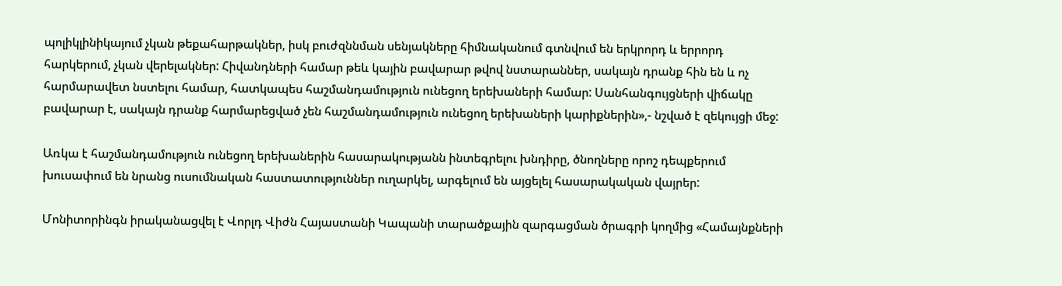պոլիկլինիկայում չկան թեքահարթակներ, իսկ բուժզննման սենյակները հիմնականում գտնվում են երկրորդ և երրորդ հարկերում, չկան վերելակներ: Հիվանդների համար թեև կային բավարար թվով նստարաններ, սակայն դրանք հին են և ոչ հարմարավետ նստելու համար, հատկապես հաշմանդամություն ունեցող երեխաների համար: Սանհանգույցների վիճակը բավարար է, սակայն դրանք հարմարեցված չեն հաշմանդամություն ունեցող երեխաների կարիքներին»,- նշված է զեկույցի մեջ:

Առկա է հաշմանդամություն ունեցող երեխաներին հասարակությանն ինտեգրելու խնդիրը, ծնողները որոշ դեպքերում խուսափում են նրանց ուսումնական հաստատություններ ուղարկել, արգելում են այցելել հասարակական վայրեր:

Մոնիտորինգն իրականացվել է Վորլդ Վիժն Հայաստանի Կապանի տարածքային զարգացման ծրագրի կողմից «Համայնքների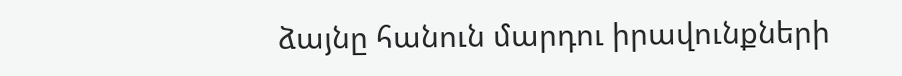ձայնը հանուն մարդու իրավունքների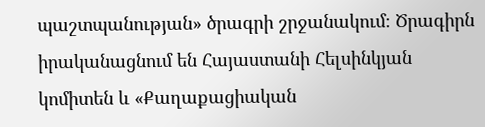պաշտպանության» ծրագրի շրջանակում։ Ծրագիրն իրականացնում են Հայաստանի Հելսինկյան կոմիտեն և «Քաղաքացիական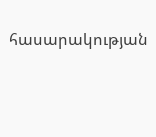հասարակության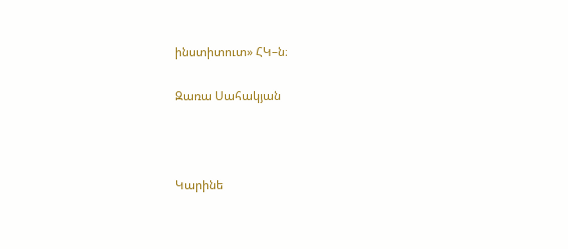ինստիտուտ» ՀԿ–ն։

Զառա Սահակյան



Կարինե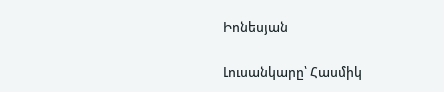Իոնեսյան

Լուսանկարը՝ Հասմիկ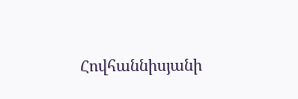Հովհաննիսյանի